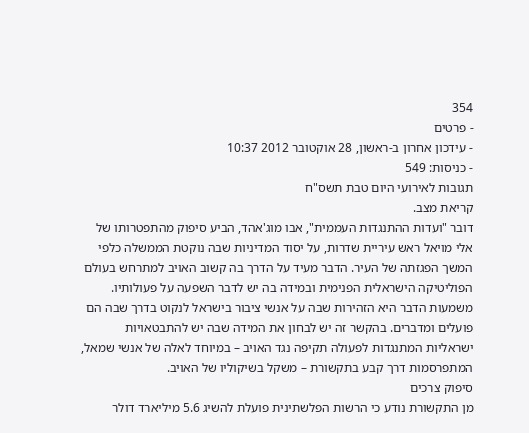354
- פרטים
- עידכון אחרון ב-ראשון, 28 אוקטובר 2012 10:37
- כניסות: 549
תגובות לאירועי היום טבת תשס"ח
קריאת מצב.
דובר "ועדות ההתנגדות העממית", אבו מוג'אהד, הביע סיפוק מהתפטרותו של אלי מויאל ראש עיריית שדרות, על יסוד המדיניות שבה נוקטת הממשלה כלפי המשך הפגזתה של העיר. הדבר מעיד על הדרך בה קשוב האויב למתרחש בעולם הפוליטיקה הישראלית הפנימית ובמידה בה יש לדבר השפעה על פעולותיו. משמעות הדבר היא הזהירות שבה על אנשי ציבור בישראל לנקוט בדרך שבה הם פועלים ומדברים. בהקשר זה יש לבחון את המידה שבה יש להתבטאויות ישראליות המתנגדות לפעולה תקיפה נגד האויב – במיוחד לאלה של אנשי שמאל, המתפרסמות דרך קבע בתקשורת – משקל בשיקוליו של האויב.
סיפוק צרכים
מן התקשורת נודע כי הרשות הפלשתינית פועלת להשיג 5.6 מיליארד דולר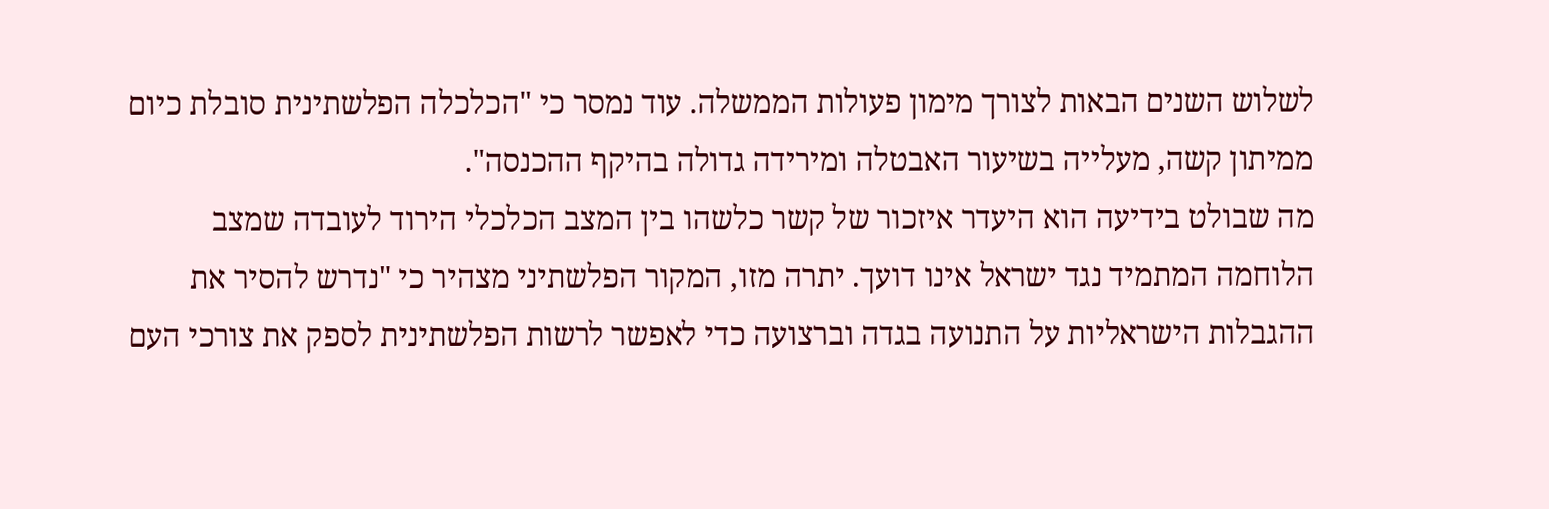לשלוש השנים הבאות לצורך מימון פעולות הממשלה. עוד נמסר כי "הכלכלה הפלשתינית סובלת כיום ממיתון קשה, מעלייה בשיעור האבטלה ומירידה גדולה בהיקף ההכנסה".
מה שבולט בידיעה הוא היעדר איזכור של קשר כלשהו בין המצב הכלכלי הירוד לעובדה שמצב הלוחמה המתמיד נגד ישראל אינו דועך. יתרה מזו, המקור הפלשתיני מצהיר כי "נדרש להסיר את ההגבלות הישראליות על התנועה בגדה וברצועה כדי לאפשר לרשות הפלשתינית לספק את צורכי העם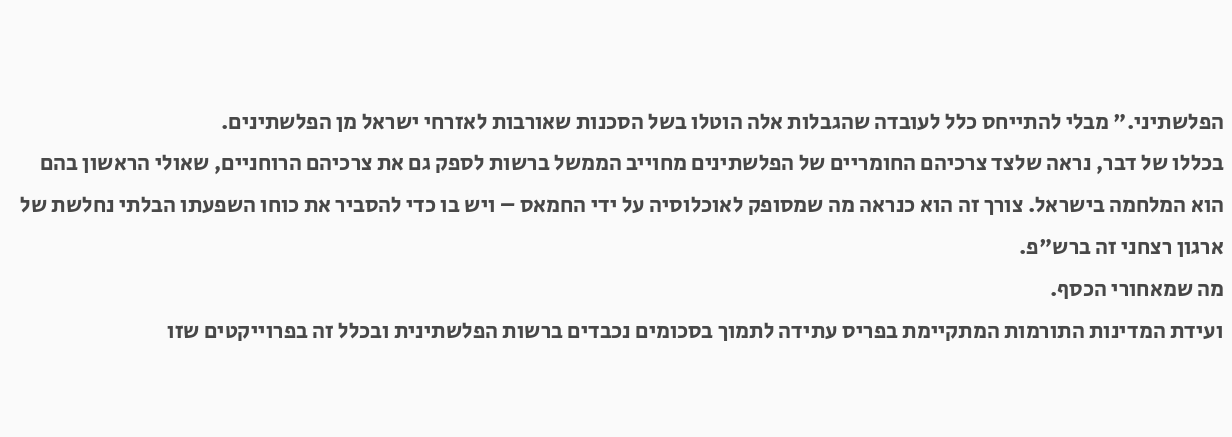הפלשתיני." מבלי להתייחס כלל לעובדה שהגבלות אלה הוטלו בשל הסכנות שאורבות לאזרחי ישראל מן הפלשתינים.
בכללו של דבר, נראה שלצד צרכיהם החומריים של הפלשתינים מחוייב הממשל ברשות לספק גם את צרכיהם הרוחניים, שאולי הראשון בהם הוא המלחמה בישראל. צורך זה הוא כנראה מה שמסופק לאוכלוסיה על ידי החמאס – ויש בו כדי להסביר את כוחו השפעתו הבלתי נחלשת של ארגון רצחני זה ברש"פ.
מה שמאחורי הכסף.
ועידת המדינות התורמות המתקיימת בפריס עתידה לתמוך בסכומים נכבדים ברשות הפלשתינית ובכלל זה בפרוייקטים שזו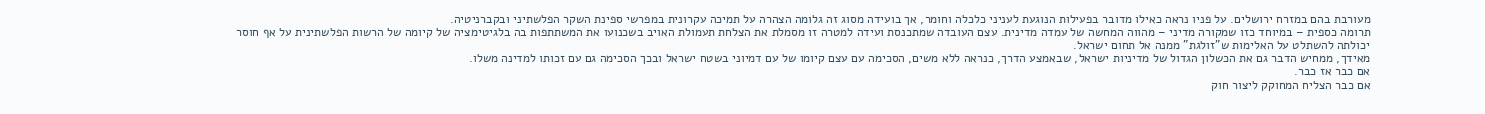מעורבת בהם במזרח ירושלים. על פניו נראה כאילו מדובר בפעילות הנוגעת לעניני כלכלה וחומר, אך בועידה מסוג זה גלומה הצהרה על תמיכה עקרונית במפרשי ספינת השקר הפלשתיני ובקברניטיה.
תרומה כספית – במיוחד כזו שמקורה מדיני – מהווה המחשה של עמדה מדינית. עצם העובדה שמתכנסת ועידה למטרה זו מסמלת את הצלחת תעמולת האויב בשכנועו את המשתתפות בה בלגיטימציה של קיומה של הרשות הפלשתינית על אף חוסר יכולתה להשתלט על האלימות ש"זולגת" ממנה אל תחום ישראל.
מאידך, ממחיש הדבר גם את הכשלון הגדול של מדיניות ישראל, שבאמצע הדרך, כנראה ללא משים, הסכימה עם עצם קיומו של עם דמיוני בשטח ישראל ובכך הסכימה גם עם זכותו למדינה משלו.
אם כבר אז כבר.
אם כבר הצליח המחוקק ליצור חוק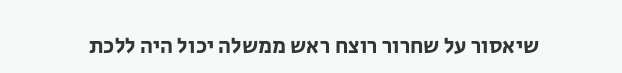שיאסור על שחרור רוצח ראש ממשלה יכול היה ללכת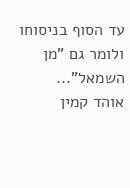עד הסוף בניסוחו ולומר גם "מן השמאל"...
אוהד קמין